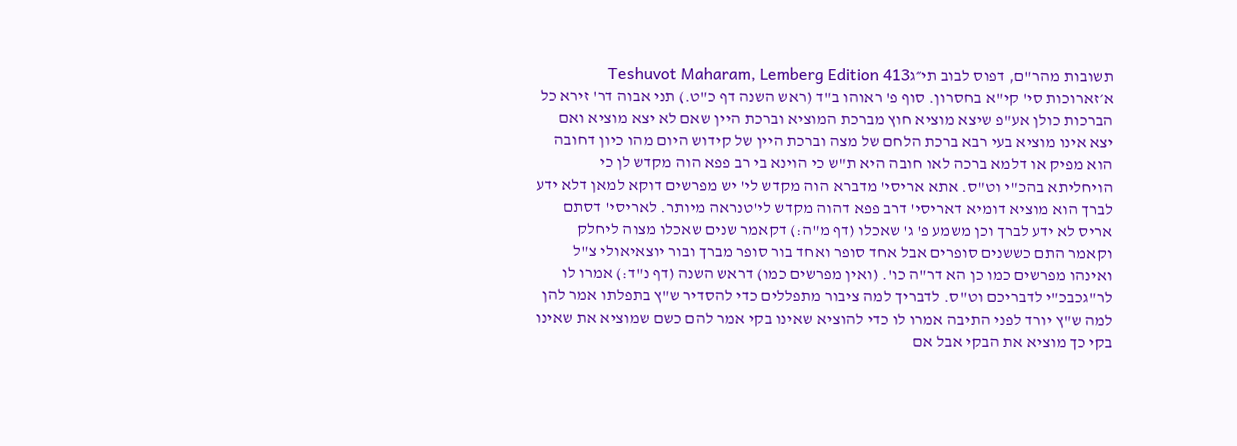תשובות מהר"ם, דפוס לבוב תי״גTeshuvot Maharam, Lemberg Edition 413
א׳זארוכות סי' קי"א בחסרון. סוף פ' ראוהו ב"ד (ראש השנה דף כ"ט.) תני אבוה דר' זירא כל הברכות כולן אע"פ שיצא מוציא חוץ מברכת המוציא וברכת היין שאם לא יצא מוציא ואם יצא אינו מוציא בעי רבא ברכת הלחם של מצה וברכת היין של קידוש היום מהו כיון דחובה הוא מפיק או דלמא ברכה לאו חובה היא ת"ש כי הוינא בי רב פפא הוה מקדש לן כי הויחליתא בהכ"י וט"ס. אתא אריסי' מדברא הוה מקדש לי' יש מפרשים דוקא למאן דלא ידע לברך הוא מוציא דומיא דאריסי' דרב פפא דהוה מקדש לי'טנראה מיותר. לאריסי' דסתם אריס לא ידע לברך וכן משמע פ' ג' שאכלו (דף מ"ה:) דקאמר שנים שאכלו מצוה ליחלק וקאמר התם כששנים סופרים אבל אחד סופר ואחד בור סופר מברך ובור יוצאיאולי צ"ל ואינהו מפרשים כמו כן הא דר"ה כו'. (ואין מפרשים כמו) דראש השנה (דף נ"ד:) אמרו לו לר"גכבכ"י לדבריכם וט"ס. לדבריך למה ציבור מתפללים כדי להסדיר ש"ץ בתפלתו אמר להן למה ש"ץ יורד לפני התיבה אמרו לו כדי להוציא שאינו בקי אמר להם כשם שמוציא את שאינו בקי כך מוציא את הבקי אבל אם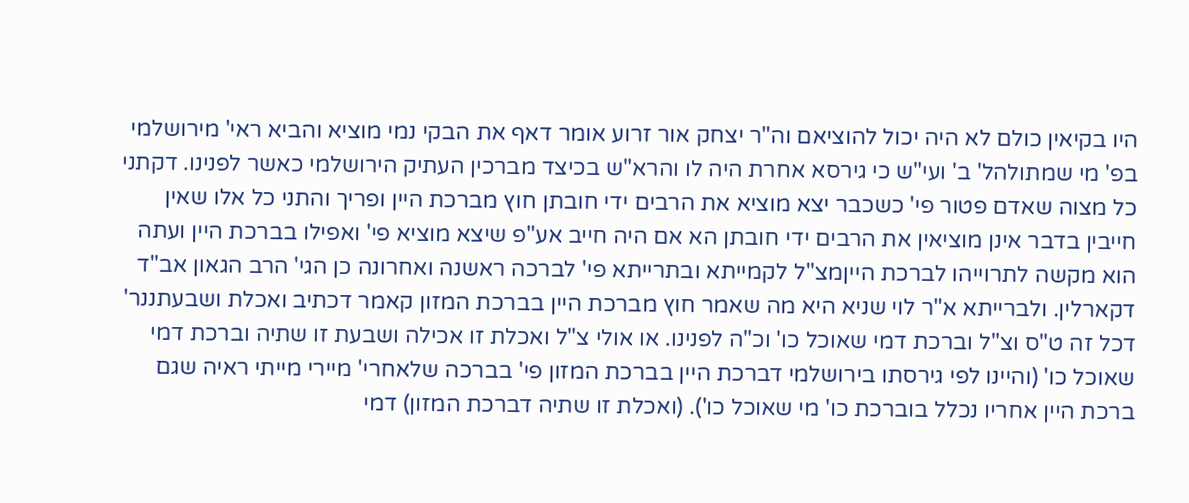היו בקיאין כולם לא היה יכול להוציאם וה"ר יצחק אור זרוע אומר דאף את הבקי נמי מוציא והביא ראי' מירושלמי בפ' מי שמתולהל' ב' ועי"ש כי גירסא אחרת היה לו והרא"ש בכיצד מברכין העתיק הירושלמי כאשר לפנינו. דקתני כל מצוה שאדם פטור פי' כשכבר יצא מוציא את הרבים ידי חובתן חוץ מברכת היין ופריך והתני כל אלו שאין חייבין בדבר אינן מוציאין את הרבים ידי חובתן הא אם היה חייב אע"פ שיצא מוציא פי' ואפילו בברכת היין ועתה הוא מקשה לתרוייהו לברכת הייןמצ"ל לקמייתא ובתרייתא פי' לברכה ראשנה ואחרונה כן הגי' הרב הגאון אב"ד דקארלין. ולברייתא א"ר לוי שניא היא מה שאמר חוץ מברכת היין בברכת המזון קאמר דכתיב ואכלת ושבעתננר' דכל זה ט"ס וצ"ל וברכת דמי שאוכל כו' וכ"ה לפנינו. או אולי צ"ל ואכלת זו אכילה ושבעת זו שתיה וברכת דמי שאוכל כו' (והיינו לפי גירסתו בירושלמי דברכת היין בברכת המזון פי' בברכה שלאחרי' מיירי מייתי ראיה שגם ברכת היין אחריו נכלל בוברכת כו' מי שאוכל כו'). (ואכלת זו שתיה דברכת המזון) דמי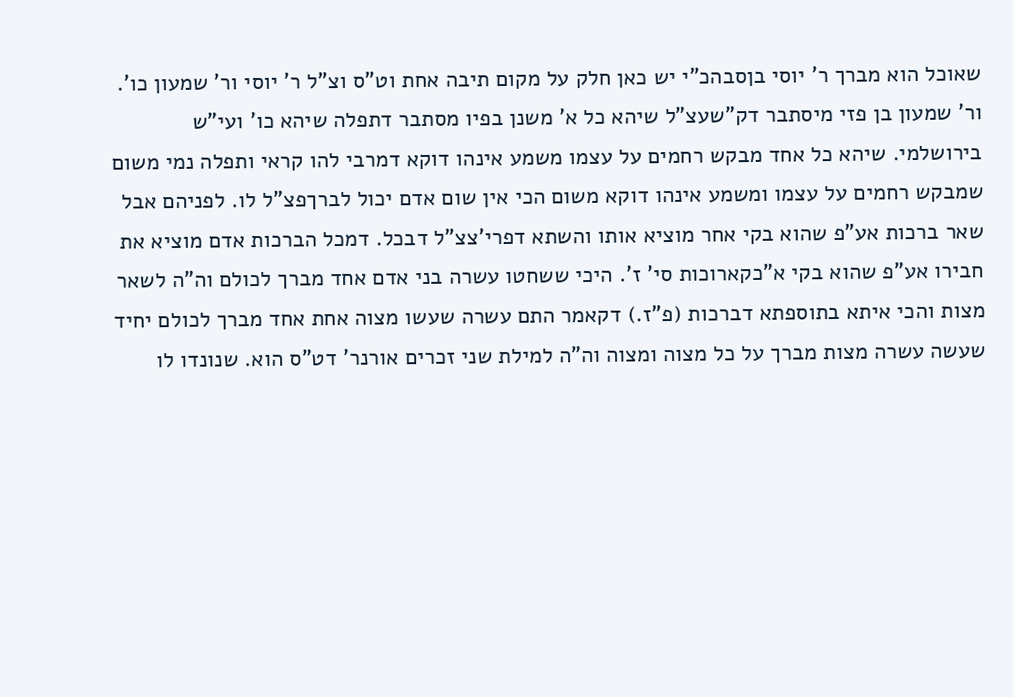שאוכל הוא מברך ר' יוסי בןסבהכ"י יש כאן חלק על מקום תיבה אחת וט"ס וצ"ל ר' יוסי ור' שמעון כו'. ור' שמעון בן פזי מיסתבר דק"שעצ"ל שיהא כל א' משנן בפיו מסתבר דתפלה שיהא כו' ועי"ש בירושלמי. שיהא כל אחד מבקש רחמים על עצמו משמע אינהו דוקא דמרבי להו קראי ותפלה נמי משום שמבקש רחמים על עצמו ומשמע אינהו דוקא משום הכי אין שום אדם יכול לברךפצ"ל לו. לפניהם אבל שאר ברכות אע"פ שהוא בקי אחר מוציא אותו והשתא דפרי'צצ"ל דבכל. דמכל הברכות אדם מוציא את חבירו אע"פ שהוא בקי א"כקארוכות סי' ז'. היכי ששחטו עשרה בני אדם אחד מברך לכולם וה"ה לשאר מצות והכי איתא בתוספתא דברכות (פ"ז.) דקאמר התם עשרה שעשו מצוה אחת אחד מברך לכולם יחיד שעשה עשרה מצות מברך על כל מצוה ומצוה וה"ה למילת שני זכרים אורנר' דט"ס הוא. שנונדו לו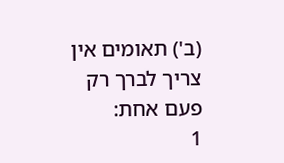(ב') תאומים אין צריך לברך רק פעם אחת:
1